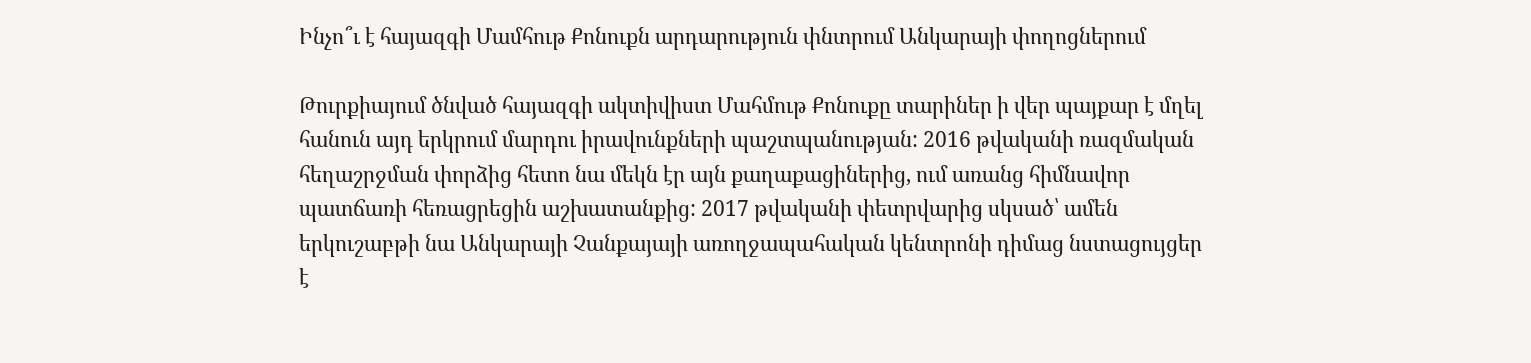Ինչո՞ւ է հայազգի Մամհութ Քոնուքն արդարություն փնտրում Անկարայի փողոցներում

Թուրքիայում ծնված հայազգի ակտիվիստ Մահմութ Քոնուքը տարիներ ի վեր պայքար է մղել հանուն այդ երկրում մարդու իրավունքների պաշտպանության: 2016 թվականի ռազմական հեղաշրջման փորձից հետո նա մեկն էր այն քաղաքացիներից, ում առանց հիմնավոր պատճառի հեռացրեցին աշխատանքից: 2017 թվականի փետրվարից սկսած՝ ամեն երկուշաբթի նա Անկարայի Չանքայայի առողջապահական կենտրոնի դիմաց նստացույցեր է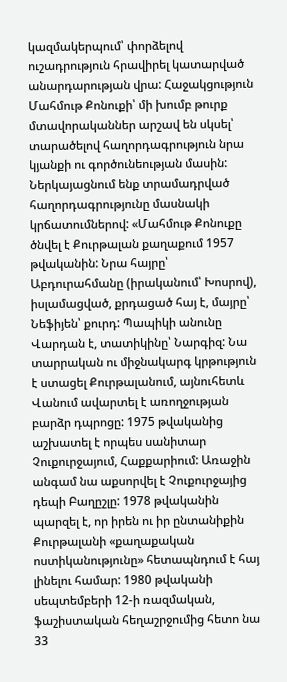կազմակերպում՝ փորձելով ուշադրություն հրավիրել կատարված անարդարության վրա: Հաջակցություն Մահմութ Քոնուքի՝ մի խումբ թուրք մտավորականներ արշավ են սկսել՝ տարածելով հաղորդագրություն նրա կյանքի ու գործունեության մասին: Ներկայացնում ենք տրամադրված հաղորդագրությունը մասնակի կրճատումներով: «Մահմութ Քոնուքը ծնվել է Քուրթալան քաղաքում 1957 թվականին: Նրա հայրը՝ Աբդուրահմանը (իրականում՝ Խոսրով), իսլամացված, քրդացած հայ է, մայրը՝ Նեֆիյեն՝ քուրդ: Պապիկի անունը Վարդան է, տատիկինը՝ Նարգիզ: Նա տարրական ու միջնակարգ կրթություն է ստացել Քուրթալանում, այնուհետև Վանում ավարտել է առողջության բարձր դպրոցը: 1975 թվականից աշխատել է որպես սանիտար Չուքուրջայում, Հաքքարիում: Առաջին անգամ նա աքսորվել է Չուքուրջայից դեպի Բաղըշլը: 1978 թվականին պարզել է, որ իրեն ու իր ընտանիքին Քուրթալանի «քաղաքական ոստիկանությունը» հետապնդում է հայ լինելու համար: 1980 թվականի սեպտեմբերի 12-ի ռազմական, ֆաշիստական հեղաշրջումից հետո նա 33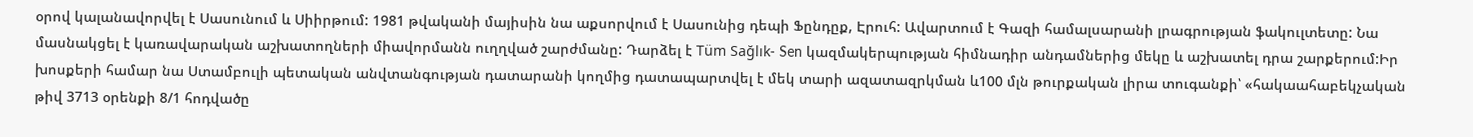օրով կալանավորվել է Սասունում և Սիիրթում: 1981 թվականի մայիսին նա աքսորվում է Սասունից դեպի Ֆընդըք, Էրուհ: Ավարտում է Գազի համալսարանի լրագրության ֆակուլտետը: Նա մասնակցել է կառավարական աշխատողների միավորմանն ուղղված շարժմանը: Դարձել է Tüm Sağlık- Sen կազմակերպության հիմնադիր անդամներից մեկը և աշխատել դրա շարքերում:Իր խոսքերի համար նա Ստամբուլի պետական անվտանգության դատարանի կողմից դատապարտվել է մեկ տարի ազատազրկման և100 մլն թուրքական լիրա տուգանքի՝ «հակաահաբեկչական թիվ 3713 օրենքի 8/1 հոդվածը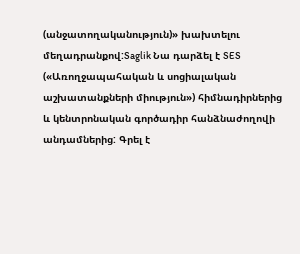(անջատողականություն)» խախտելու մեղադրանքով:Saglik Նա դարձել է SES («Առողջապահական և սոցիալական աշխատանքների միություն») հիմնադիրներից և կենտրոնական գործադիր հանձնաժողովի անդամներից: Գրել է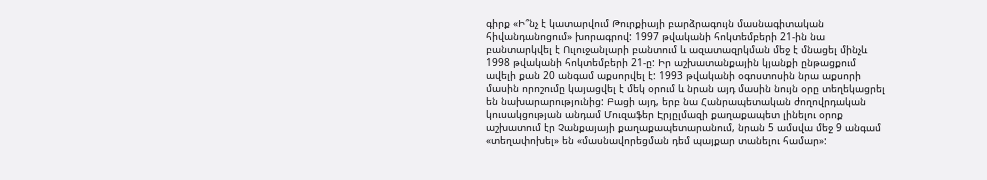գիրք «Ի՞նչ է կատարվում Թուրքիայի բարձրագույն մասնագիտական հիվանդանոցում» խորագրով: 1997 թվականի հոկտեմբերի 21-ին նա բանտարկվել է Ուլուջանլարի բանտում և ազատազրկման մեջ է մնացել մինչև 1998 թվականի հոկտեմբերի 21-ը: Իր աշխատանքային կյանքի ընթացքում ավելի քան 20 անգամ աքսորվել է: 1993 թվականի օգոստոսին նրա աքսորի մասին որոշումը կայացվել է մեկ օրում և նրան այդ մասին նույն օրը տեղեկացրել են նախարարությունից: Բացի այդ, երբ նա Հանրապետական ժողովրդական կուսակցության անդամ Մուզաֆեր Էրյըլմազի քաղաքապետ լինելու օրոք աշխատում էր Չանքայայի քաղաքապետարանում, նրան 5 ամսվա մեջ 9 անգամ «տեղափոխել» են «մասնավորեցման դեմ պայքար տանելու համար»: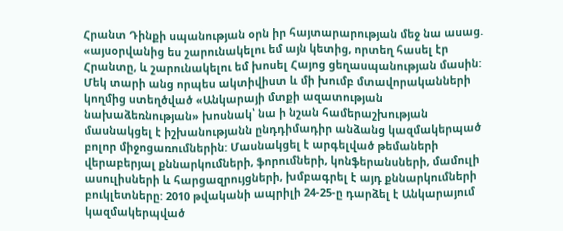Հրանտ Դինքի սպանության օրն իր հայտարարության մեջ նա ասաց. «այսօրվանից ես շարունակելու եմ այն կետից, որտեղ հասել էր Հրանտը, և շարունակելու եմ խոսել Հայոց ցեղասպանության մասին: Մեկ տարի անց որպես ակտիվիստ և մի խումբ մտավորականների կողմից ստեղծված «Անկարայի մտքի ազատության նախաձեռնության» խոսնակ՝ նա ի նշան համերաշխության մասնակցել է իշխանությանն ընդդիմադիր անձանց կազմակերպած բոլոր միջոցառումներին: Մասնակցել է արգելված թեմաների վերաբերյալ քննարկումների, ֆորումների, կոնֆերանսների, մամուլի ասուլիսների և հարցազրույցների, խմբագրել է այդ քննարկումների բուկլետները: 2010 թվականի ապրիլի 24-25-ը դարձել է Անկարայում կազմակերպված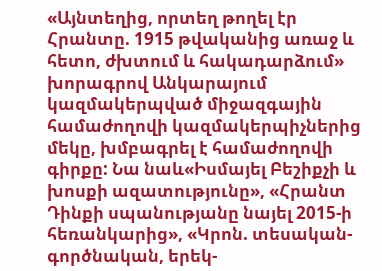«Այնտեղից, որտեղ թողել էր Հրանտը. 1915 թվականից առաջ և հետո, ժխտում և հակադարձում» խորագրով Անկարայում կազմակերպված միջազգային համաժողովի կազմակերպիչներից մեկը, խմբագրել է համաժողովի գիրքը: Նա նաև«Իսմայել Բեշիքչի և խոսքի ազատությունը», «Հրանտ Դինքի սպանությանը նայել 2015-ի հեռանկարից», «Կրոն. տեսական-գործնական, երեկ-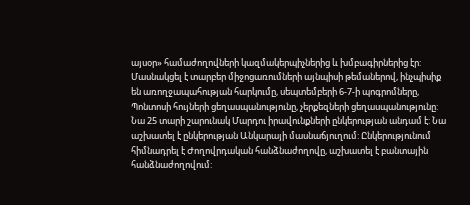այսօր» համաժողովների կազմակերպիչներից և խմբագիրներից էր: Մասնակցել է տարբեր միջոցառումների այնպիսի թեմաներով, ինչպիսիք են առողջապահության հարկումը, սեպտեմբերի 6-7-ի պոգրոմները, Պոնտոսի հույների ցեղասպանությունը, չերքեզների ցեղասպանությունը: Նա 25 տարի շարունակ Մարդու իրավունքների ընկերության անդամ է: Նա աշխատել է ընկերության Անկարայի մասնաճյուղում: Ընկերությունում հիմնադրել է Ժողովրդական հանձնաժողովը, աշխատել է բանտային հանձնաժողովում: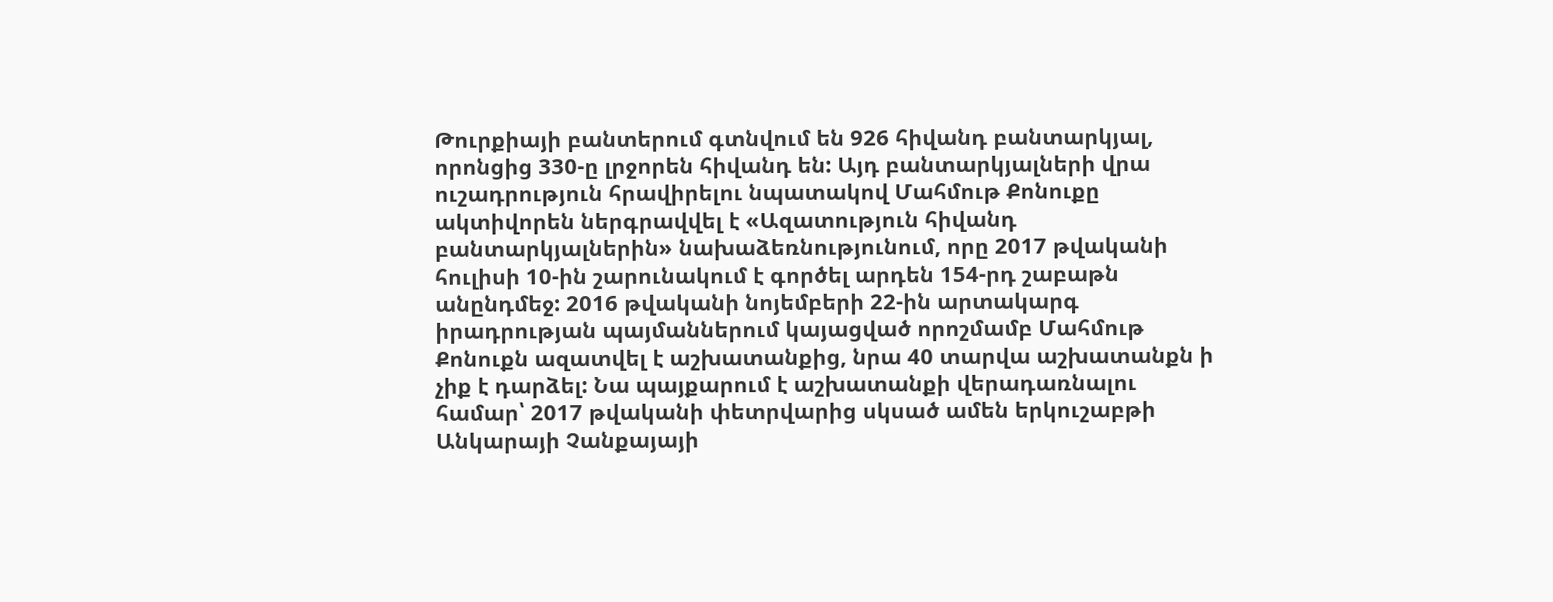Թուրքիայի բանտերում գտնվում են 926 հիվանդ բանտարկյալ, որոնցից 330-ը լրջորեն հիվանդ են: Այդ բանտարկյալների վրա ուշադրություն հրավիրելու նպատակով Մահմութ Քոնուքը ակտիվորեն ներգրավվել է «Ազատություն հիվանդ բանտարկյալներին» նախաձեռնությունում, որը 2017 թվականի հուլիսի 10-ին շարունակում է գործել արդեն 154-րդ շաբաթն անընդմեջ: 2016 թվականի նոյեմբերի 22-ին արտակարգ իրադրության պայմաններում կայացված որոշմամբ Մահմութ Քոնուքն ազատվել է աշխատանքից, նրա 40 տարվա աշխատանքն ի չիք է դարձել: Նա պայքարում է աշխատանքի վերադառնալու համար՝ 2017 թվականի փետրվարից սկսած ամեն երկուշաբթի Անկարայի Չանքայայի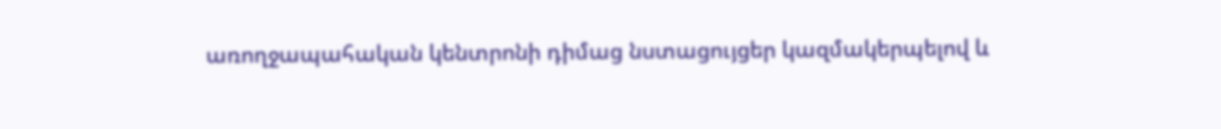առողջապահական կենտրոնի դիմաց նստացույցեր կազմակերպելով և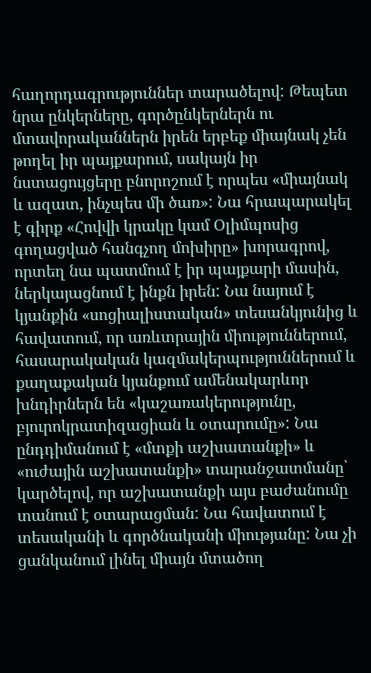հաղորդագրություններ տարածելով: Թեպետ նրա ընկերները, գործընկերներն ու մտավորականներն իրեն երբեք միայնակ չեն թողել իր պայքարում, սակայն իր նստացույցերը բնորոշում է որպես «միայնակ և ազատ, ինչպես մի ծառ»: Նա հրապարակել է գիրք «Հովվի կրակը կամ Օլիմպոսից գողացված հանգչող մոխիրը» խորագրով, որտեղ նա պատմում է իր պայքարի մասին, ներկայացնում է ինքն իրեն: Նա նայում է կյանքին «սոցիալիստական» տեսանկյունից և հավատում, որ առևտրային միություններում, հասարակական կազմակերպություններում և քաղաքական կյանքում ամենակարևոր խնդիրներն են «կաշառակերությունը, բյուրոկրատիզացիան և օտարումը»: Նա ընդդիմանում է «մտքի աշխատանքի» և «ուժային աշխատանքի» տարանջատմանը՝ կարծելով, որ աշխատանքի այս բաժանումը տանում է օտարացման: Նա հավատում է տեսականի և գործնականի միությանը: Նա չի ցանկանում լինել միայն մտածող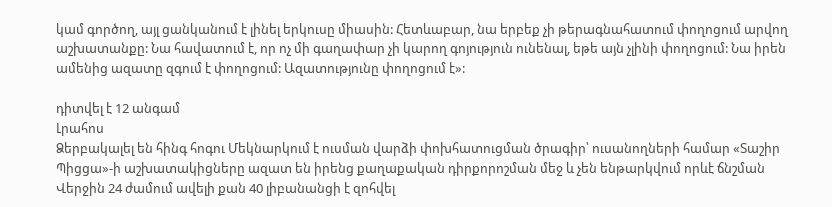կամ գործող, այլ ցանկանում է լինել երկուսը միասին: Հետևաբար, նա երբեք չի թերագնահատում փողոցում արվող աշխատանքը: Նա հավատում է, որ ոչ մի գաղափար չի կարող գոյություն ունենալ, եթե այն չլինի փողոցում: Նա իրեն ամենից ազատը զգում է փողոցում: Ազատությունը փողոցում է»:

դիտվել է 12 անգամ
Լրահոս
Ձերբակալել են հինգ հոգու Մեկնարկում է ուսման վարձի փոխհատուցման ծրագիր՝ ուսանողների համար «Տաշիր Պիցցա»-ի աշխատակիցները ազատ են իրենց քաղաքական դիրքորոշման մեջ և չեն ենթարկվում որևէ ճնշման Վերջին 24 ժամում ավելի քան 40 լիբանանցի է զոհվել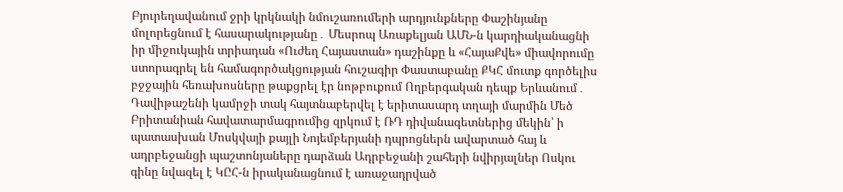Բյուրեղավանում ջրի կրկնակի նմուշառումերի արդյունքները Փաշինյանը մոլորեցնում է հասարակությանը․ Մեսրոպ Առաքելյան ԱՄՆ-ն կարդիականացնի իր միջուկային տրիադան «Ուժեղ Հայաստան» դաշինքը և «ՀայաՔվե» միավորումը ստորագրել են համագործակցության հուշագիր Փաստաբանը ՔԿՀ մուտք գործելիս բջջային հեռախոսները թաքցրել էր նոթբուքում Ողբերգական դեպք Երևանում․ Դավիթաշենի կամրջի տակ հայտնաբերվել է երիտասարդ տղայի մարմին Մեծ Բրիտանիան հավատարմագրումից զրկում է ՌԴ դիվանագետներից մեկին՝ ի պատասխան Մոսկվայի քայլի Նոյեմբերյանի դպրոցներն ավարտած հայ և ադրբեջանցի պաշտոնյաները դարձան Ադրբեջանի շահերի նվիրյալներ Ոսկու գինը նվազել է ԿԸՀ-ն իրականացնում է առաջադրված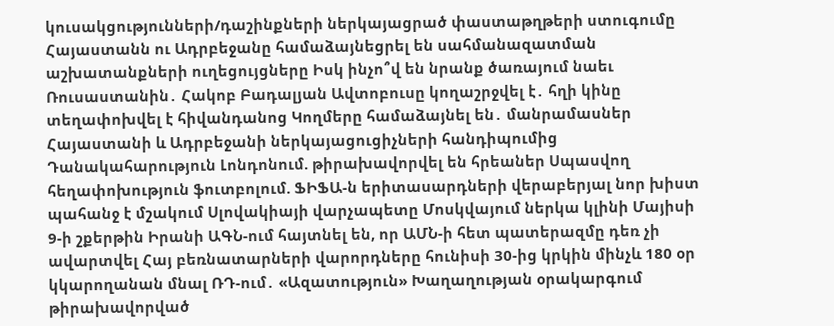կուսակցությունների/դաշինքների ներկայացրած փաստաթղթերի ստուգումը Հայաստանն ու Ադրբեջանը համաձայնեցրել են սահմանազատման աշխատանքների ուղեցույցները Իսկ ինչո՞վ են նրանք ծառայում նաեւ Ռուսաստանին․ Հակոբ Բադալյան Ավտոբուսը կողաշրջվել է․ հղի կինը տեղափոխվել է հիվանդանոց Կողմերը համաձայնել են․ մանրամասներ Հայաստանի և Ադրբեջանի ներկայացուցիչների հանդիպումից Դանակահարություն Լոնդոնում. թիրախավորվել են հրեաներ Սպասվող հեղափոխություն ֆուտբոլում. ՖԻՖԱ-ն երիտասարդների վերաբերյալ նոր խիստ պահանջ է մշակում Սլովակիայի վարչապետը Մոսկվայում ներկա կլինի Մայիսի 9-ի շքերթին Իրանի ԱԳՆ-ում հայտնել են, որ ԱՄՆ-ի հետ պատերազմը դեռ չի ավարտվել Հայ բեռնատարների վարորդները հունիսի 30-ից կրկին մինչև 180 օր կկարողանան մնալ ՌԴ-ում․ «Ազատություն» Խաղաղության օրակարգում թիրախավորված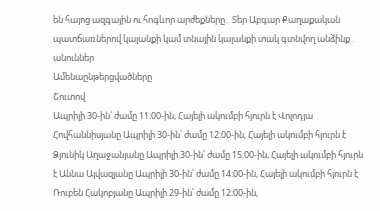են հայոց ազգային ու հոգևոր արժեքները․ Տեր Աբգար Քաղաքական պատճառներով կալանքի կամ տնային կալանքի տակ գտնվող անձինք․ անուններ
Ամենաընթերցվածները
Շուտով
Ապրիլի 30-ին՝ ժամը 11։00-ին, Հայելի ակումբի հյուրն է Վոլոդյա Հովհաննիսյանը Ապրիլի 30-ին՝ ժամը 12։00-ին, Հայելի ակումբի հյուրն է Ձյունիկ Աղաջանյանը Ապրիլի 30-ին՝ ժամը 15։00-ին, Հայելի ակումբի հյուրն է Աննա Այվազյանը Ապրիլի 30-ին՝ ժամը 14։00-ին, Հայելի ակումբի հյուրն է Ռուբեն Հակոբյանը Ապրիլի 29-ին՝ ժամը 12։00-ին,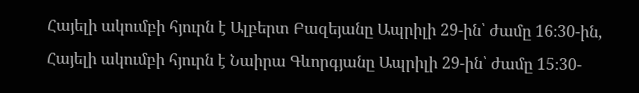Հայելի ակումբի հյուրն է Ալբերտ Բազեյանը Ապրիլի 29-ին՝ ժամը 16։30-ին, Հայելի ակումբի հյուրն է Նաիրա Գևորգյանը Ապրիլի 29-ին՝ ժամը 15։30-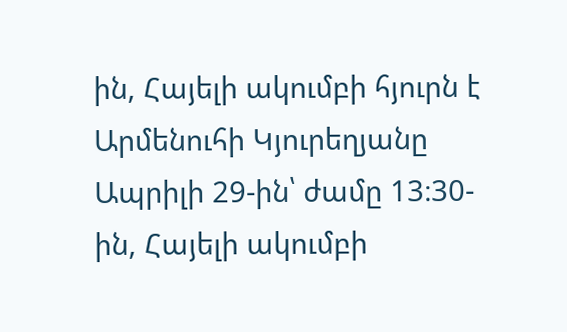ին, Հայելի ակումբի հյուրն է Արմենուհի Կյուրեղյանը Ապրիլի 29-ին՝ ժամը 13։30-ին, Հայելի ակումբի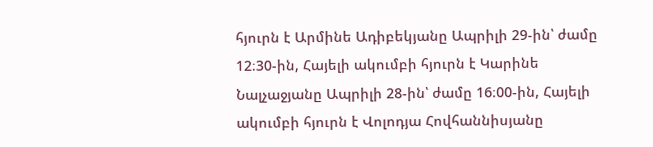հյուրն է Արմինե Ադիբեկյանը Ապրիլի 29-ին՝ ժամը 12։30-ին, Հայելի ակումբի հյուրն է Կարինե Նալչաջյանը Ապրիլի 28-ին՝ ժամը 16։00-ին, Հայելի ակումբի հյուրն է Վոլոդյա Հովհաննիսյանը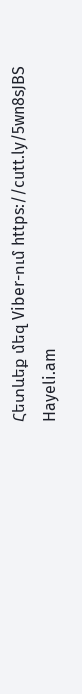Հետևեք մեզ Viber-ում https://cutt.ly/5wn8sJBS
Hayeli.am